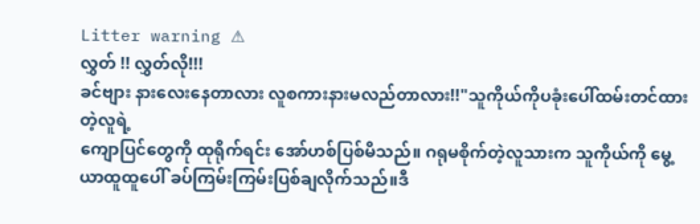Litter warning ⚠
လွှတ် !! လွှတ်လို!!!
ခင်ဗျား နားလေးနေတာလား လူစကားနားမလည်တာလား!!"သူကိုယ်ကိုပခုံးပေါ်ထမ်းတင်ထားတဲ့လူရဲ့
ကျောပြင်တွေကို ထုရိုက်ရင်း အော်ဟစ်ပြစ်မိသည်။ ဂရုမစိုက်တဲ့လူသားက သူကိုယ်ကို မွေ့ယာထူထူပေါ် ခပ်ကြမ်းကြမ်းပြစ်ချလိုက်သည်။ဒီ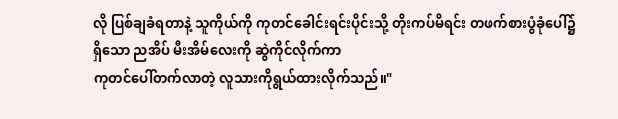လို ပြစ်ချခံရတာနဲ့ သူကိုယ်ကို ကုတင်ခေါင်းရင်းပိုင်းသို့ တိုးကပ်မိရင်း တဖက်စားပွံခုံပေါ်၌ရှိသော ညအိပ် မီးအိမ်လေးကို ဆွဲကိုင်လိုက်ကာ
ကုတင်ပေါ်တက်လာတဲ့ လူသားကိုရွယ်ထားလိုက်သည်။"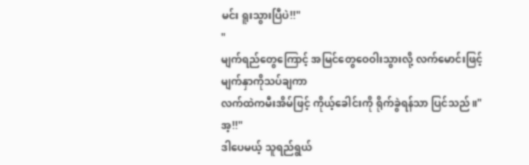မင်း ရူးသွားပြီပဲ!!"
"
မျက်ရည်တွေကြောင့် အမြင်တွေဝေဝါးသွားလို့ လက်မောင်းဖြင့်မျက်နှာကိုသပ်ချကာ
လက်ထဲကမီးအိမ်ဖြင့် ကိုယ့်ခေါင်းကို ရိုက်ခွဲရန်သာ ပြင်သည်။"အ့!!"
ဒါပေမယ့် သူရည်ရွယ်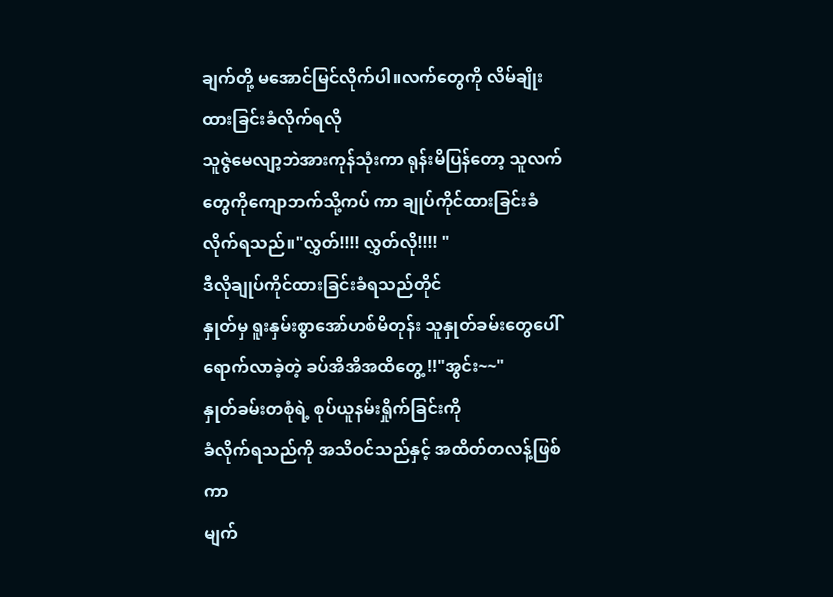ချက်တို့ မအောင်မြင်လိုက်ပါ။လက်တွေကို လိမ်ချိုးထားခြင်းခံလိုက်ရလို
သူဇွဲမေလျာ့ဘဲအားကုန်သုံးကာ ရုန်းမိပြန်တော့ သူလက်တွေကိုကျောဘက်သို့ကပ် ကာ ချုပ်ကိုင်ထားခြင်းခံလိုက်ရသည်။"လွှတ်!!!! လွှတ်လို!!!! "
ဒီလိုချုပ်ကိုင်ထားခြင်းခံရသည်တိုင်
နှုတ်မှ ရူးနှမ်းစွာအော်ဟစ်မိတုန်း သူနှုတ်ခမ်းတွေပေါ် ရောက်လာခဲ့တဲ့ ခပ်အိအိအထိတွေ့ !!"အွင်း~~"
နှုတ်ခမ်းတစုံရဲ့ စုပ်ယူနမ်းရှိုက်ခြင်းကို
ခံလိုက်ရသည်ကို အသိဝင်သည်နှင့် အထိတ်တလန့်ဖြစ်ကာ
မျက်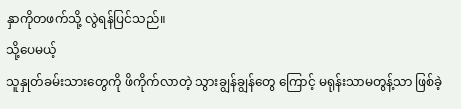နှာကိုတဖက်သို့ လွဲရန်ပြင်သည်။
သို့ပေမယ့်
သူနှုတ်ခမ်းသားတွေကို ဖိကိုက်လာတဲ့ သွားချွန်ချွန်တွေ ကြောင့် မရုန်းသာမတွန့်သာ ဖြစ်ခဲ့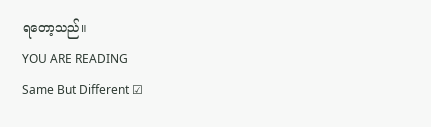ရတော့သည်။
YOU ARE READING
Same But Different ☑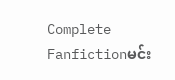Complete
Fanfictionမင်း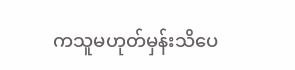ကသူမဟုတ်မှန်းသိပေ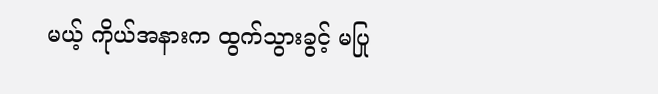မယ့် ကိုယ်အနားက ထွက်သွားခွင့် မပြု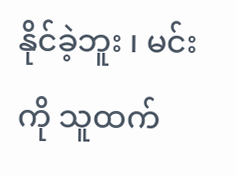နိုင်ခဲ့ဘူး ၊ မင်းကို သူထက်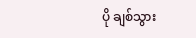ပို ချစ်သွား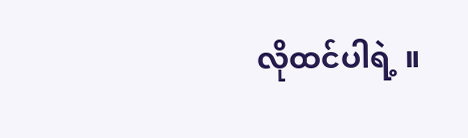လိုထင်ပါရဲ့ ။